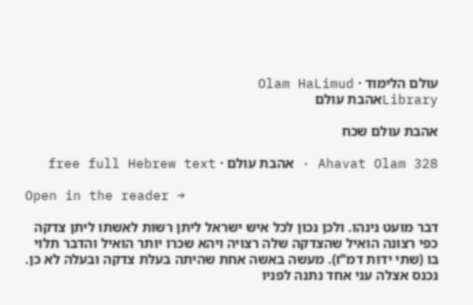עולם הלימוד · Olam HaLimud
Libraryאהבת עולם

אהבת עולם שכח

Ahavat Olam 328 · אהבת עולם · free full Hebrew text

Open in the reader →

דבר מועט נינהו. ולכן נכון לכל איש ישראל ליתן רשות לאשתו ליתן צדקה כפי רצונה הואיל שהצדקה שלה רצויה ויהא שכרו יותר הואיל והדבר תלוי בו (שתי ידות דמ"ז). מעשה באשה אחת שהיתה בעלת צדקה ובעלה לא כן. נכנס אצלה עני אחד נתנה לפניו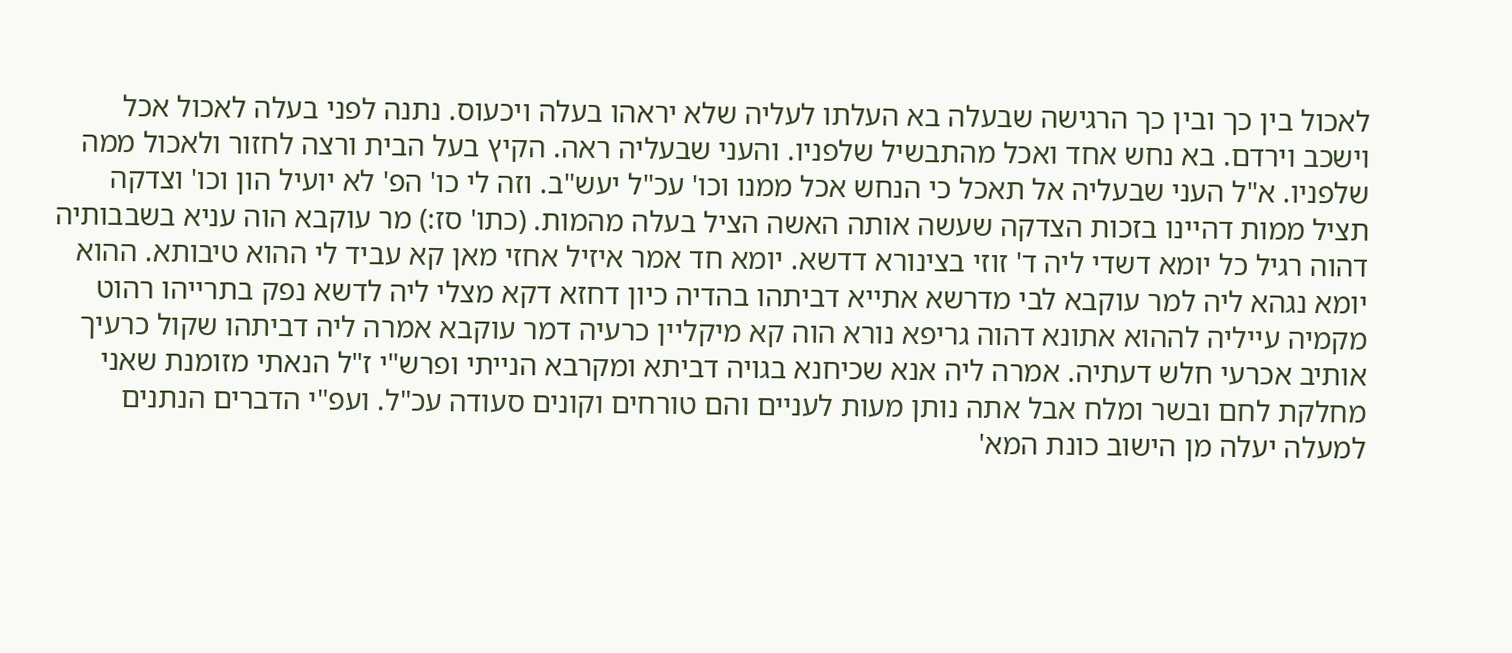לאכול בין כך ובין כך הרגישה שבעלה בא העלתו לעליה שלא יראהו בעלה ויכעוס. נתנה לפני בעלה לאכול אכל וישכב וירדם. בא נחש אחד ואכל מהתבשיל שלפניו. והעני שבעליה ראה. הקיץ בעל הבית ורצה לחזור ולאכול ממה שלפניו. א"ל העני שבעליה אל תאכל כי הנחש אכל ממנו וכו' עכ"ל יעש"ב. וזה לי כו' הפ' לא יועיל הון וכו' וצדקה תציל ממות דהיינו בזכות הצדקה שעשה אותה האשה הציל בעלה מהמות. (כתו' סז:) מר עוקבא הוה עניא בשבבותיה דהוה רגיל כל יומא דשדי ליה ד' זוזי בצינורא דדשא. יומא חד אמר איזיל אחזי מאן קא עביד לי ההוא טיבותא. ההוא יומא נגהא ליה למר עוקבא לבי מדרשא אתייא דביתהו בהדיה כיון דחזא דקא מצלי ליה לדשא נפק בתרייהו רהוט מקמיה עייליה לההוא אתונא דהוה גריפא נורא הוה קא מיקליין כרעיה דמר עוקבא אמרה ליה דביתהו שקול כרעיך אותיב אכרעי חלש דעתיה. אמרה ליה אנא שכיחנא בגויה דביתא ומקרבא הנייתי ופרש"י ז"ל הנאתי מזומנת שאני מחלקת לחם ובשר ומלח אבל אתה נותן מעות לעניים והם טורחים וקונים סעודה עכ"ל. ועפ"י הדברים הנתנים למעלה יעלה מן הישוב כונת המא'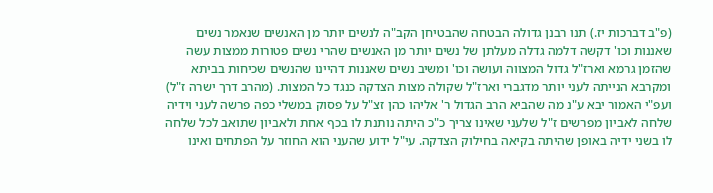(פ"ב דברכות יז.) תנו רבנן גדולה הבטחה שהבטיחן הקב"ה לנשים יותר מן האנשים שנאמר נשים שאננות וכו' דקשה דלמה גדלה מעלתן של נשים יותר מן האנשים שהרי נשים פטורות ממצות עשה שהזמן גרמא וארז"ל גדול המצווה ועושה וכו' ומשיב נשים שאננות דהיינו שהנשים שכיחות בביתא ומקרבא הנייתה לעני יותר מדגברי וארז"ל שקולה מצות הצדקה כנגד כל המצות. (מהרב דרך ישרה ז"ל) ועפ"י האמור יבא ע"נ מה שהביא הרב הגדול ר' אליהו כהן זצ"ל על פסוק במשלי כפה פרשה לעני וידיה שלחה לאביון מפרשים ז"ל שלעני שאינו צריך כ"כ היתה נותנת לו בכף אחת ולאביון שתואב לכל שלחה לו בשני ידיה באופן שהיתה בקיאה בחילוק הצדקה. עי"ל ידוע שהעני הוא החוזר על הפתחים ואינו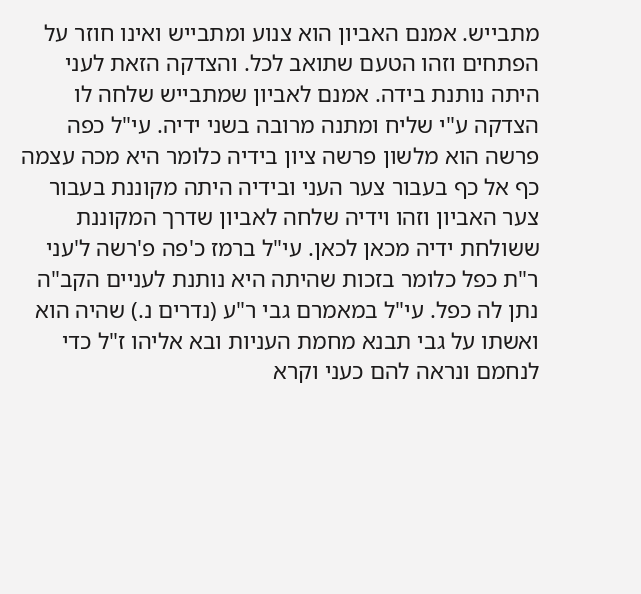מתבייש. אמנם האביון הוא צנוע ומתבייש ואינו חוזר על הפתחים וזהו הטעם שתואב לכל. והצדקה הזאת לעני היתה נותנת בידה. אמנם לאביון שמתבייש שלחה לו הצדקה ע"י שליח ומתנה מרובה בשני ידיה. עי"ל כפה פרשה הוא מלשון פרשה ציון בידיה כלומר היא מכה עצמה כף אל כף בעבור צער העני ובידיה היתה מקוננת בעבור צער האביון וזהו וידיה שלחה לאביון שדרך המקוננת ששולחת ידיה מכאן לכאן. עי"ל ברמז כ'פה פ'רשה ל'עני ר"ת כפל כלומר בזכות שהיתה היא נותנת לעניים הקב"ה נתן לה כפל. עי"ל במאמרם גבי ר"ע (נדרים נ.) שהיה הוא ואשתו על גבי תבנא מחמת העניות ובא אליהו ז"ל כדי לנחמם ונראה להם כעני וקרא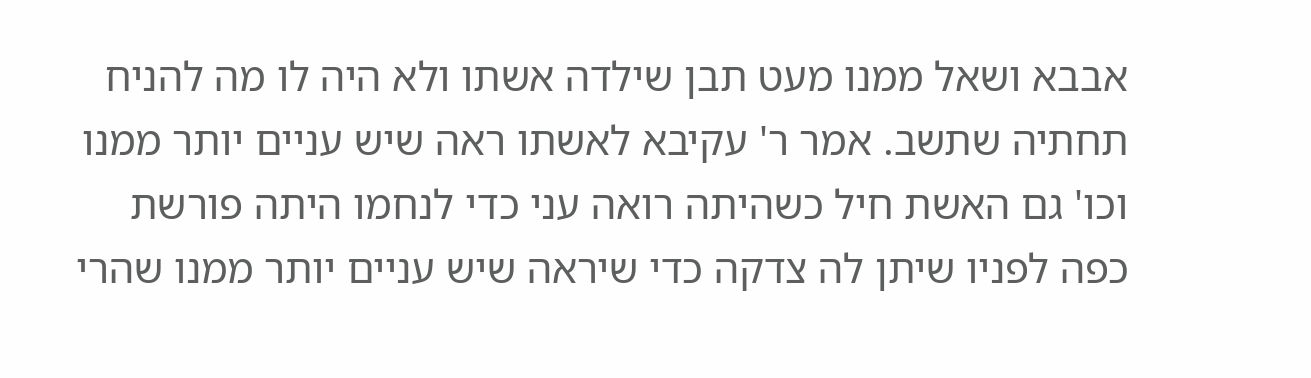אבבא ושאל ממנו מעט תבן שילדה אשתו ולא היה לו מה להניח תחתיה שתשב. אמר ר' עקיבא לאשתו ראה שיש עניים יותר ממנו וכו' גם האשת חיל כשהיתה רואה עני כדי לנחמו היתה פורשת כפה לפניו שיתן לה צדקה כדי שיראה שיש עניים יותר ממנו שהרי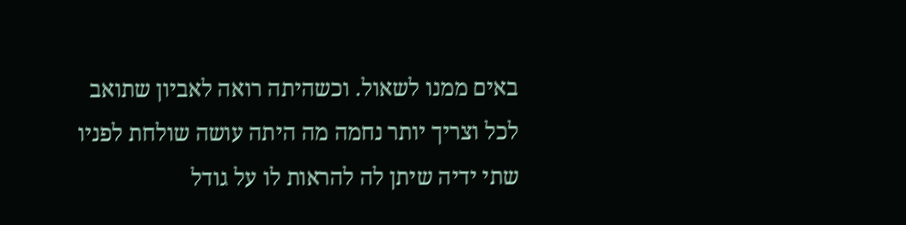באים ממנו לשאול. וכשהיתה רואה לאביון שתואב לכל וצריך יותר נחמה מה היתה עושה שולחת לפניו שתי ידיה שיתן לה להראות לו על גודל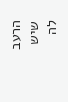הרעב שיש לה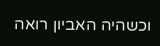וכשהיה האביון רואה